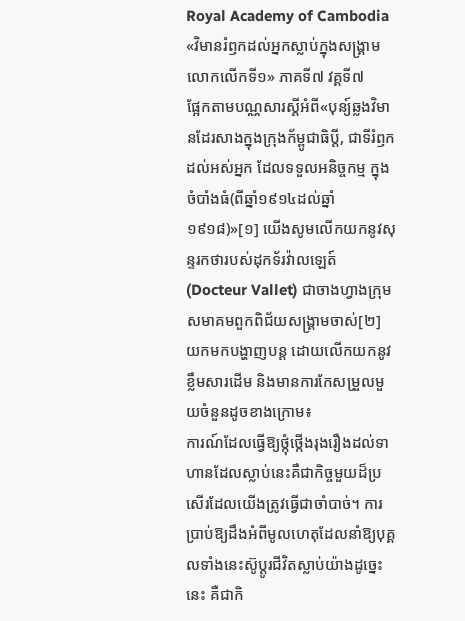Royal Academy of Cambodia
«វិមានរំឭកដល់អ្នកស្លាប់ក្នុងសង្គ្រាមលោកលើកទី១» ភាគទី៧ វគ្គទី៧
ផ្អែកតាមបណ្ណសារស្តីអំពី«បុន្យ៍ឆ្លងវិមានដែរសាងក្នុងក្រុងក័ម្ពូជាធិប្តី, ជាទីរំឭកដល់អស់អ្នក ដែលទទួលអនិច្ចកម្ម ក្នុងចំបាំងធំ(ពីឆ្នាំ១៩១៤ដល់ឆ្នាំ១៩១៨)»[១] យើងសូមលើកយកនូវសុន្ទរកថារបស់ដុកទ័រវ៉ាលឡេត៍ (Docteur Vallet) ជាចាងហ្វាងក្រុមសមាគមពួកពិជ័យសង្គ្រាមចាស់[២] យកមកបង្ហាញបន្ត ដោយលើកយកនូវខ្លឹមសារដើម និងមានការកែសម្រួលមួយចំនួនដូចខាងក្រោម៖
ការណ៍ដែលធ្វើឱ្យថ្កុំថ្កើងរុងរឿងដល់ទាហានដែលស្លាប់នេះគឺជាកិច្ចមួយដ៏ប្រសើរដែលយើងត្រូវធ្វើជាចាំបាច់។ ការប្រាប់ឱ្យដឹងអំពីមូលហេតុដែលនាំឱ្យបុគ្គលទាំងនេះស៊ូប្តូរជីវិតស្លាប់យ៉ាងដូច្នេះនេះ គឺជាកិ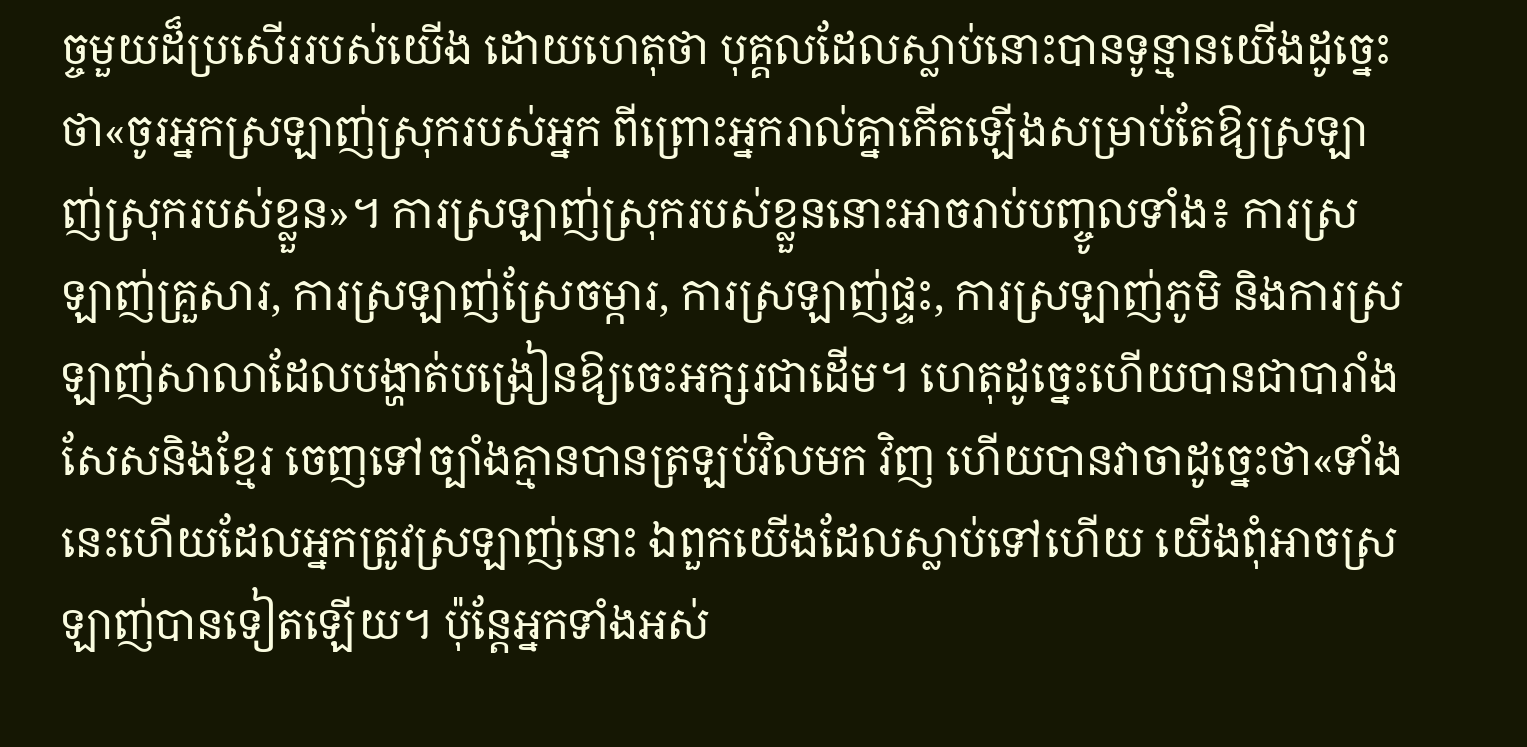ច្ចមួយដ៏ប្រសើររបស់យើង ដោយហេតុថា បុគ្គលដែលស្លាប់នោះបានទូន្មានយើងដូច្នេះថា«ចូរអ្នកស្រឡាញ់ស្រុករបស់អ្នក ពីព្រោះអ្នករាល់គ្នាកើតឡើងសម្រាប់តែឱ្យស្រឡាញ់ស្រុករបស់ខ្លួន»។ ការស្រឡាញ់ស្រុករបស់ខ្លួននោះអាចរាប់បញ្ចូលទាំង៖ ការស្រ ឡាញ់គ្រួសារ, ការស្រឡាញ់ស្រែចម្ការ, ការស្រឡាញ់ផ្ទះ, ការស្រឡាញ់ភូមិ និងការស្រឡាញ់សាលាដែលបង្ហាត់បង្រៀនឱ្យចេះអក្សរជាដើម។ ហេតុដូច្នេះហើយបានជាបារាំងសែសនិងខ្មែរ ចេញទៅច្បាំងគ្មានបានត្រឡប់វិលមក វិញ ហើយបានវាចាដូច្នេះថា«ទាំងនេះហើយដែលអ្នកត្រូវស្រឡាញ់នោះ ឯពួកយើងដែលស្លាប់ទៅហើយ យើងពុំអាចស្រឡាញ់បានទៀតឡើយ។ ប៉ុន្តែអ្នកទាំងអស់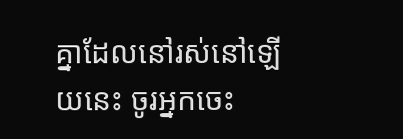គ្នាដែលនៅរស់នៅឡើយនេះ ចូរអ្នកចេះ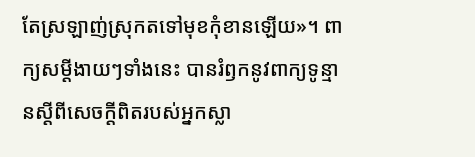តែស្រឡាញ់ស្រុកតទៅមុខកុំខានឡើយ»។ ពាក្យសម្តីងាយៗទាំងនេះ បានរំឭកនូវពាក្យទូន្មានស្តីពីសេចក្តីពិតរបស់អ្នកស្លា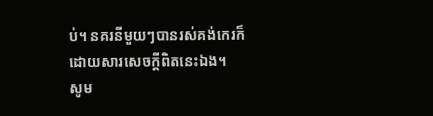ប់។ នគរនីមួយៗបានរស់គង់កេរក៏ដោយសារសេចក្តីពិតនេះឯង។
សូម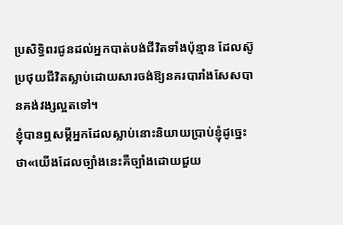ប្រសិទ្ធិពរជូនដល់អ្នកបាត់បង់ជីវិតទាំងប៉ុន្មាន ដែលស៊ូប្រថុយជីវិតស្លាប់ដោយសារចង់ឱ្យនគរបារាំងសែសបានគង់វង្សល្អតទៅ។
ខ្ញុំបានឮសម្តីអ្នកដែលស្លាប់នោះនិយាយប្រាប់ខ្ញុំដូច្នេះថា«យើងដែលច្បាំងនេះគឺច្បាំងដោយជួយ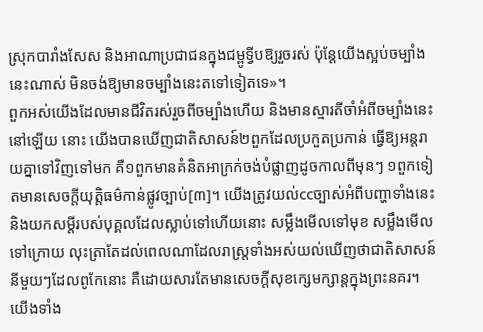ស្រុកបារាំងសែស និងអាណាប្រជាជនក្នុងជម្ពូទ្វីបឱ្យរួចរស់ ប៉ុន្តែយើងស្អប់ចម្បាំងនេះណាស់ មិនចង់ឱ្យមានចម្បាំងនេះតទៅទៀតទេ»។
ពួកអស់យើងដែលមានជីវិតរស់រួចពីចម្បាំងហើយ និងមានស្មារតីចាំអំពីចម្បាំងនេះនៅឡើយ នោះ យើងបានឃើញជាតិសាសន៍២ពួកដែលប្រកួតប្រកាន់ ធ្វើឱ្យអន្តរាយគ្នាទៅវិញទៅមក គឺ១ពួកមានគំនិតអាក្រក់ចង់បំផ្លាញដូចកាលពីមុនៗ ១ពួកទៀតមានសេចក្តីយុត្តិធម៌កាន់ផ្លូវច្បាប់[៣]។ យើងត្រូវយល់ccច្បាស់អំពីបញ្ហាទាំងនេះ និងយកសម្តីរបស់បុគ្គលដែលស្លាប់ទៅហើយនោះ សម្លឹងមើលទៅមុខ សម្លឹងមើលទៅក្រោយ លុះត្រាតែដល់ពេលណាដែលរាស្ត្រទាំងអស់យល់ឃើញថាជាតិសាសន៍នីមួយៗដែលពូកែនោះ គឺដោយសារតែមានសេចក្តីសុខក្សេមក្សាន្តក្នុងព្រះនគរ។
យើងទាំង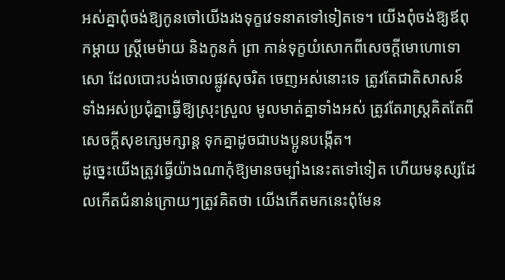អស់គ្នាពុំចង់ឱ្យកូនចៅយើងរងទុក្ខវេទនាតទៅទៀតទេ។ យើងពុំចង់ឱ្យឪពុកម្តាយ ស្ត្រីមេម៉ាយ និងកូនកំ ព្រា កាន់ទុក្ខយំសោកពីសេចក្តីមោហោទោសោ ដែលបោះបង់ចោលផ្លូវសុចរិត ចេញអស់នោះទេ ត្រូវតែជាតិសាសន៍ទាំងអស់ប្រជុំគ្នាធ្វើឱ្យស្រុះស្រួល មូលមាត់គ្នាទាំងអស់ ត្រូវតែរាស្ត្រគិតតែពីសេចក្តីសុខក្សេមក្សាន្ត ទុកគ្នាដូចជាបងប្អូនបង្កើត។
ដូច្នេះយើងត្រូវធ្វើយ៉ាងណាកុំឱ្យមានចម្បាំងនេះតទៅទៀត ហើយមនុស្សដែលកើតជំនាន់ក្រោយៗត្រូវគិតថា យើងកើតមកនេះពុំមែន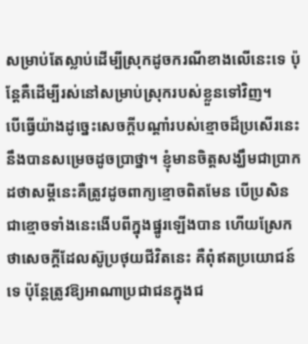សម្រាប់តែស្លាប់ដើម្បីស្រុកដូចករណីខាងលើនេះទេ ប៉ុន្តែគឺដើម្បីរស់នៅសម្រាប់ស្រុករបស់ខ្លួនទៅវិញ។
បើធ្វើយ៉ាងដូច្នេះសេចក្តីបណ្តាំរបស់ខ្មោចដ៏ប្រសើរនេះ នឹងបានសម្រេចដូចប្រាថ្នា។ ខ្ញុំមានចិត្តសង្ឃឹមជាប្រាកដថាសម្តីនេះគឺត្រូវដូចពាក្យខ្មោចពិតមែន បើប្រសិនជាខ្មោចទាំងនេះងើបពីក្នុងផ្នូរឡើងបាន ហើយស្រែកថាសេចក្តីដែលស៊ូប្រថុយជីវិតនេះ គឺពុំឥតប្រយោជន៍ទេ ប៉ុន្តែត្រូវឱ្យអាណាប្រជាជនក្នុងជ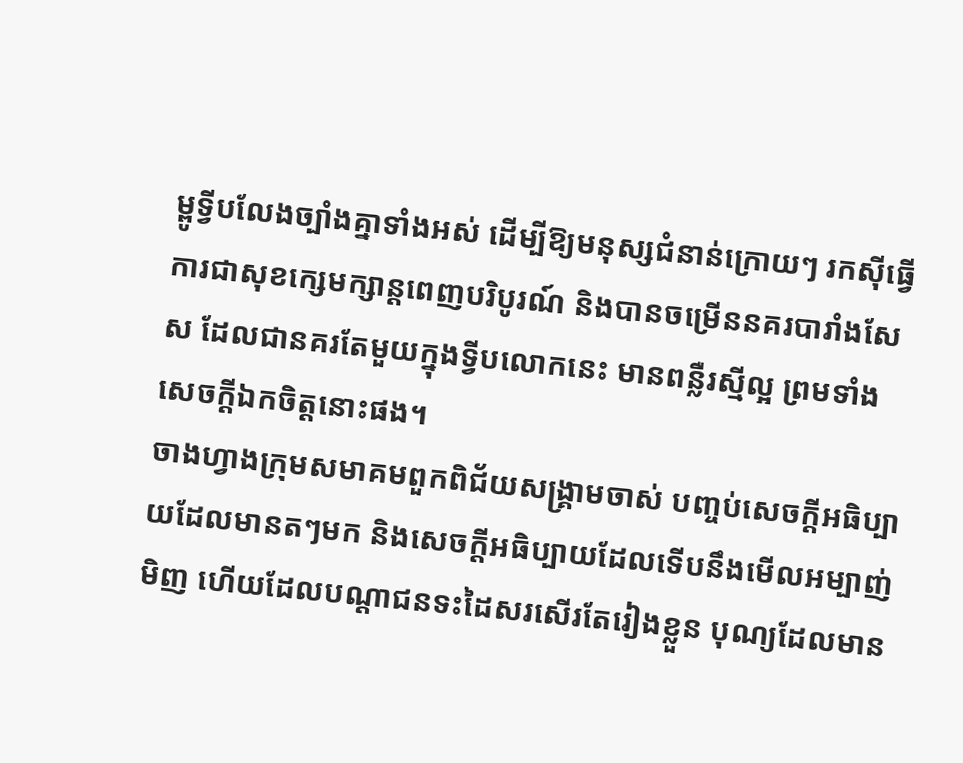ម្ពូទ្វីបលែងច្បាំងគ្នាទាំងអស់ ដើម្បីឱ្យមនុស្សជំនាន់ក្រោយៗ រកស៊ីធ្វើការជាសុខក្សេមក្សាន្តពេញបរិបូរណ៍ និងបានចម្រើននគរបារាំងសែស ដែលជានគរតែមួយក្នុងទ្វីបលោកនេះ មានពន្លឺរស្មីល្អ ព្រមទាំងសេចក្តីឯកចិត្តនោះផង។
ចាងហ្វាងក្រុមសមាគមពួកពិជ័យសង្គ្រាមចាស់ បញ្ចប់សេចក្តីអធិប្បាយដែលមានតៗមក និងសេចក្តីអធិប្បាយដែលទើបនឹងមើលអម្បាញ់មិញ ហើយដែលបណ្តាជនទះដៃសរសើរតែរៀងខ្លួន បុណ្យដែលមាន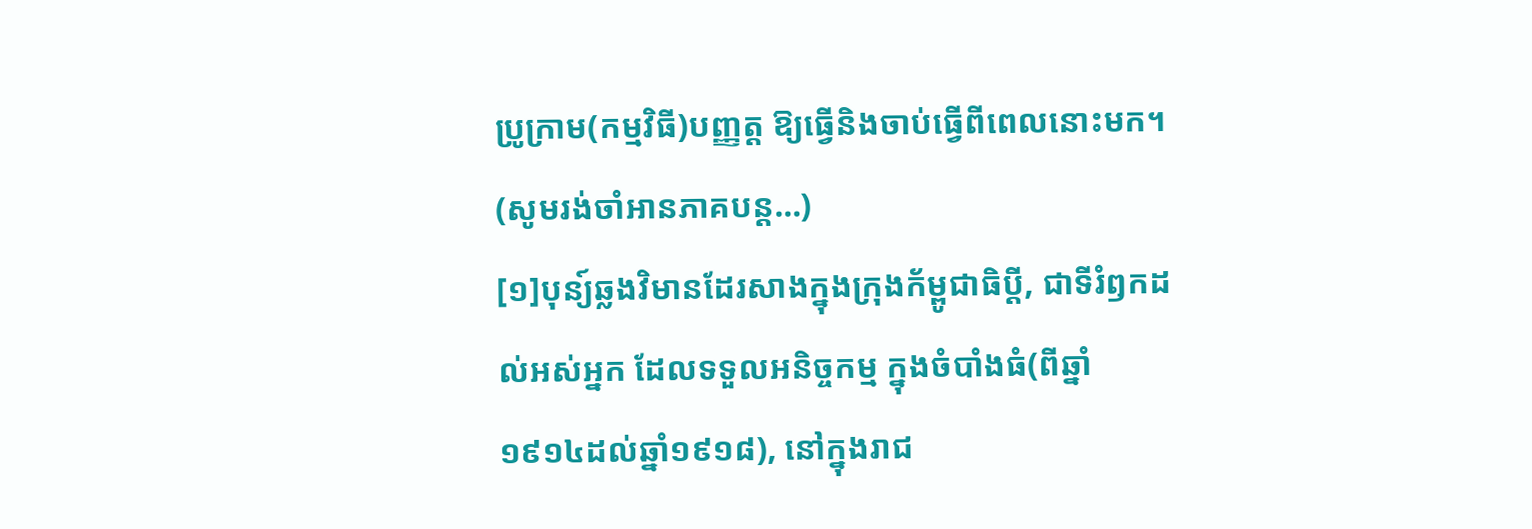ប្រូក្រាម(កម្មវិធី)បញ្ញត្ត ឱ្យធ្វើនិងចាប់ធ្វើពីពេលនោះមក។
(សូមរង់ចាំអានភាគបន្ត…)
[១]បុន្យ៍ឆ្លងវិមានដែរសាងក្នុងក្រុងក័ម្ពូជាធិប្តី, ជាទីរំឭកដល់អស់អ្នក ដែលទទួលអនិច្ចកម្ម ក្នុងចំបាំងធំ(ពីឆ្នាំ១៩១៤ដល់ឆ្នាំ១៩១៨), នៅក្នុងរាជ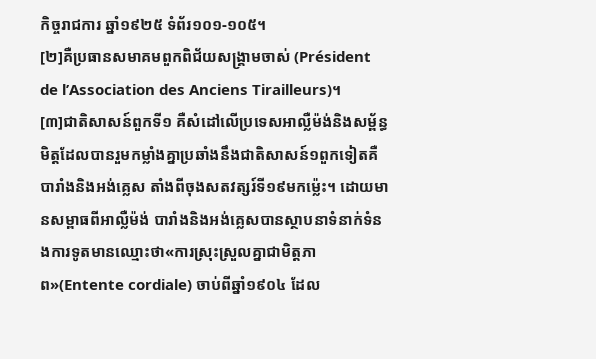កិច្ចរាជការ ឆ្នាំ១៩២៥ ទំព័រ១០១-១០៥។
[២]គឺប្រធានសមាគមពួកពិជ័យសង្គ្រាមចាស់ (Président de l’Association des Anciens Tirailleurs)។
[៣]ជាតិសាសន៍ពួកទី១ គឺសំដៅលើប្រទេសអាល្លឺម៉ង់និងសម្ព័ន្ធមិត្តដែលបានរួមកម្លាំងគ្នាប្រឆាំងនឹងជាតិសាសន៍១ពួកទៀតគឺបារាំងនិងអង់គ្លេស តាំងពីចុងសតវត្សរ៍ទី១៩មកម្ល៉េះ។ ដោយមានសម្ពាធពីអាល្លឺម៉ង់ បារាំងនិងអង់គ្លេសបានស្ថាបនាទំនាក់ទំនងការទូតមានឈ្មោះថា«ការស្រុះស្រួលគ្នាជាមិត្តភាព»(Entente cordiale) ចាប់ពីឆ្នាំ១៩០៤ ដែល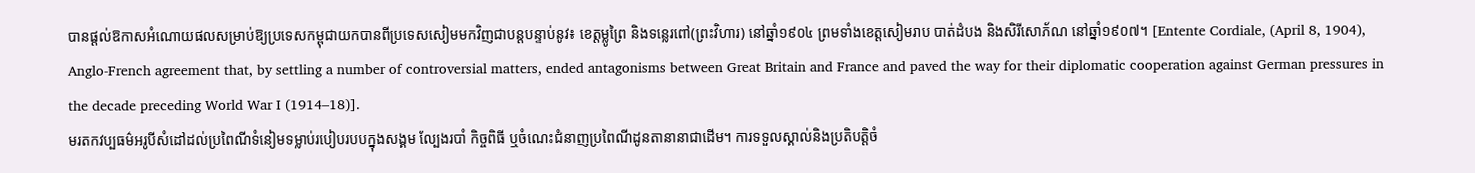បានផ្តល់ឱកាសអំណោយផលសម្រាប់ឱ្យប្រទេសកម្ពុជាយកបានពីប្រទេសសៀមមកវិញជាបន្តបន្ទាប់នូវ៖ ខេត្តម្លូព្រៃ និងទន្លេរពៅ(ព្រះវិហារ) នៅឆ្នាំ១៩០៤ ព្រមទាំងខេត្តសៀមរាប បាត់ដំបង និងសិរីសោភ័ណ នៅឆ្នាំ១៩០៧។ [Entente Cordiale, (April 8, 1904), Anglo-French agreement that, by settling a number of controversial matters, ended antagonisms between Great Britain and France and paved the way for their diplomatic cooperation against German pressures in the decade preceding World War I (1914–18)].
មរតកវប្បធម៌អរូបីសំដៅដល់ប្រពៃណីទំនៀមទម្លាប់របៀបរបបក្នុងសង្គម ល្បែងរបាំ កិច្ចពិធី ឬចំណេះជំនាញប្រពៃណីដូនតានានាជាដើម។ ការទទួលស្គាល់និងប្រតិបត្តិចំ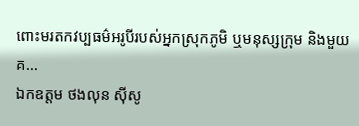ពោះមរតកវប្បធម៌អរូបីរបស់អ្នកស្រុកភូមិ ឬមនុស្សក្រុម និងមួយគ...
ឯកឧត្តម ថងលុន ស៊ីសូ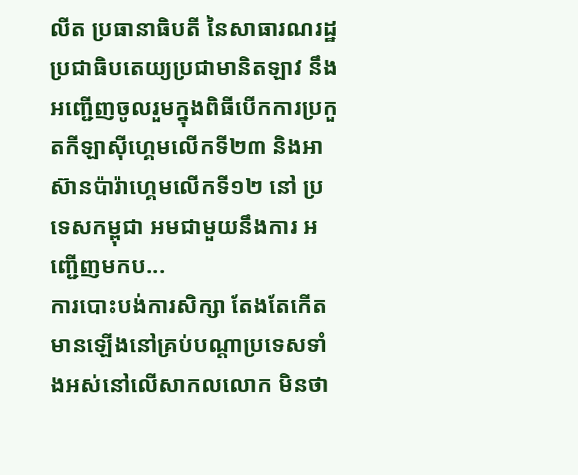លីត ប្រធានាធិបតី នៃសាធារណរដ្ឋប្រជាធិបតេយ្យប្រជាមានិតឡាវ នឹង អញ្ជើញចូលរួមក្នុងពិធីបើកការប្រកួតកីឡាស៊ីហ្គេមលើកទី២៣ និងអាស៊ានប៉ារ៉ាហ្គេមលើកទី១២ នៅ ប្រទេសកម្ពុជា អមជាមួយនឹងការ អញ្ជើញមកប...
ការបោះបង់ការសិក្សា តែងតែកើតមានឡើងនៅគ្រប់បណ្តាប្រទេសទាំងអស់នៅលើសាកលលោក មិនថា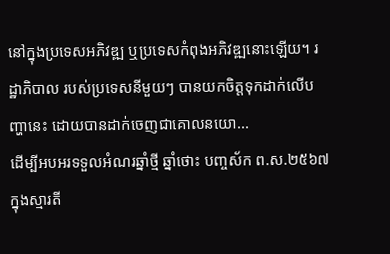នៅក្នុងប្រទេសអភិវឌ្ឍ ឬប្រទេសកំពុងអភិវឌ្ឍនោះឡើយ។ រដ្ឋាភិបាល របស់ប្រទេសនីមួយៗ បានយកចិត្តទុកដាក់លើបញ្ហានេះ ដោយបានដាក់ចេញជាគោលនយោ...
ដើម្បីអបអរទទួលអំណរឆ្នាំថ្មី ឆ្នាំថោះ បញ្ចស័ក ព.ស.២៥៦៧ ក្នុងស្មារតី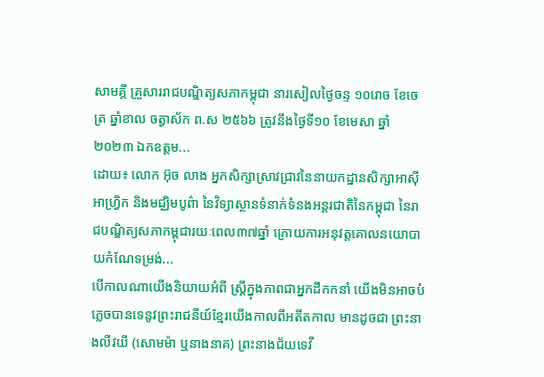សាមគ្គី គ្រួសាររាជបណ្ឌិត្យសភាកម្ពុជា នារសៀលថ្ងៃចន្ទ ១០រោច ខែចេត្រ ឆ្នាំខាល ចត្វាស័ក ព.ស ២៥៦៦ ត្រូវនឹងថ្ងៃទី១០ ខែមេសា ឆ្នាំ២០២៣ ឯកឧត្តម...
ដោយ៖ លោក អ៊ុច លាង អ្នកសិក្សាស្រាវជ្រាវនៃនាយកដ្ឋានសិក្សាអាស៊ី អាហ្វ្រិក និងមជ្ឈិមបូព៌ា នៃវិទ្យាស្ថានទំនាក់ទំនងអន្តរជាតិនៃកម្ពុជា នៃរាជបណ្ឌិត្យសភាកម្ពុជារយៈពេល៣៧ឆ្នាំ ក្រោយការអនុវត្តគោលនយោបាយកំណែទម្រង់...
បើកាលណាយើងនិយាយអំពី ស្រ្តីក្នុងភាពជាអ្នកដឹកកនាំ យើងមិនអាចបំភ្លេចបានទេនូវព្រះរាជនីយ៍ខ្មែរយើងកាលពីអតីតកាល មានដូចជា ព្រះនាងលីវយី (សោមម៉ា ឬនាងនាគ) ព្រះនាងជ័យទេវី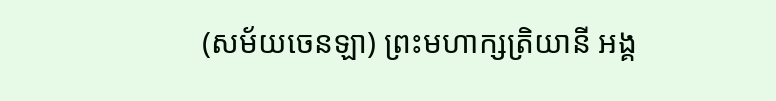(សម័យចេនឡា) ព្រះមហាក្សត្រិយានី អង្គ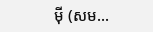ម៉ី (សម...